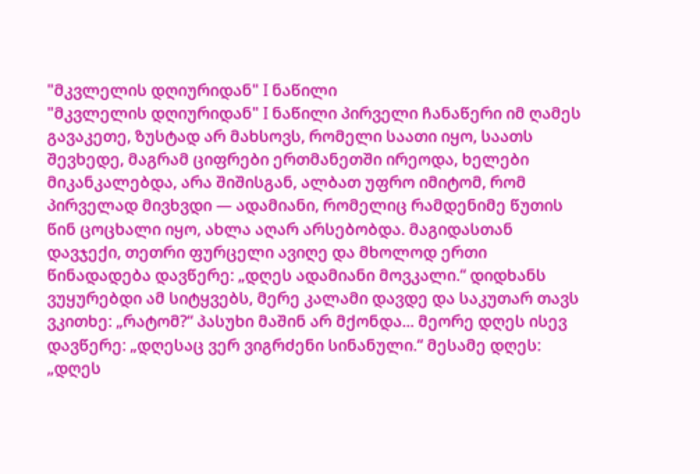"მკვლელის დღიურიდან" I ნაწილი
"მკვლელის დღიურიდან" I ნაწილი პირველი ჩანაწერი იმ ღამეს გავაკეთე, ზუსტად არ მახსოვს, რომელი საათი იყო, საათს შევხედე, მაგრამ ციფრები ერთმანეთში ირეოდა, ხელები მიკანკალებდა, არა შიშისგან, ალბათ უფრო იმიტომ, რომ პირველად მივხვდი — ადამიანი, რომელიც რამდენიმე წუთის წინ ცოცხალი იყო, ახლა აღარ არსებობდა. მაგიდასთან დავჯექი, თეთრი ფურცელი ავიღე და მხოლოდ ერთი წინადადება დავწერე: „დღეს ადამიანი მოვკალი.“ დიდხანს ვუყურებდი ამ სიტყვებს, მერე კალამი დავდე და საკუთარ თავს ვკითხე: „რატომ?“ პასუხი მაშინ არ მქონდა... მეორე დღეს ისევ დავწერე: „დღესაც ვერ ვიგრძენი სინანული.“ მესამე დღეს: „დღეს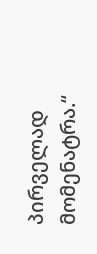პირველად მომენატრა.“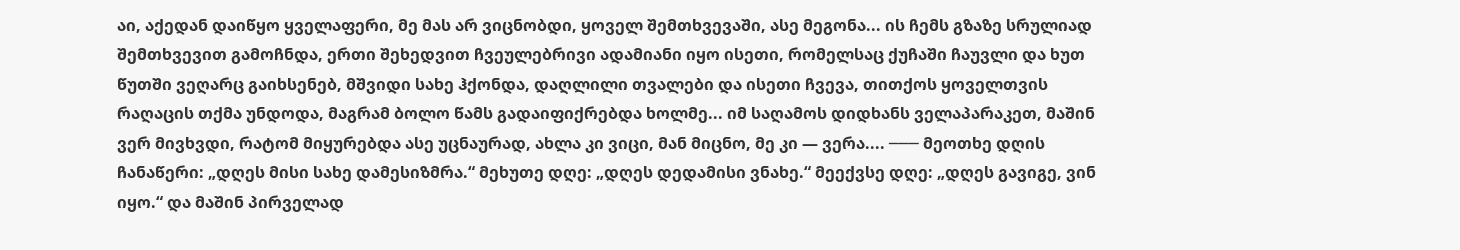აი, აქედან დაიწყო ყველაფერი, მე მას არ ვიცნობდი, ყოველ შემთხვევაში, ასე მეგონა... ის ჩემს გზაზე სრულიად შემთხვევით გამოჩნდა, ერთი შეხედვით ჩვეულებრივი ადამიანი იყო ისეთი, რომელსაც ქუჩაში ჩაუვლი და ხუთ წუთში ვეღარც გაიხსენებ, მშვიდი სახე ჰქონდა, დაღლილი თვალები და ისეთი ჩვევა, თითქოს ყოველთვის რაღაცის თქმა უნდოდა, მაგრამ ბოლო წამს გადაიფიქრებდა ხოლმე... იმ საღამოს დიდხანს ველაპარაკეთ, მაშინ ვერ მივხვდი, რატომ მიყურებდა ასე უცნაურად, ახლა კი ვიცი, მან მიცნო, მე კი — ვერა.... ─── მეოთხე დღის ჩანაწერი: „დღეს მისი სახე დამესიზმრა.“ მეხუთე დღე: „დღეს დედამისი ვნახე.“ მეექვსე დღე: „დღეს გავიგე, ვინ იყო.“ და მაშინ პირველად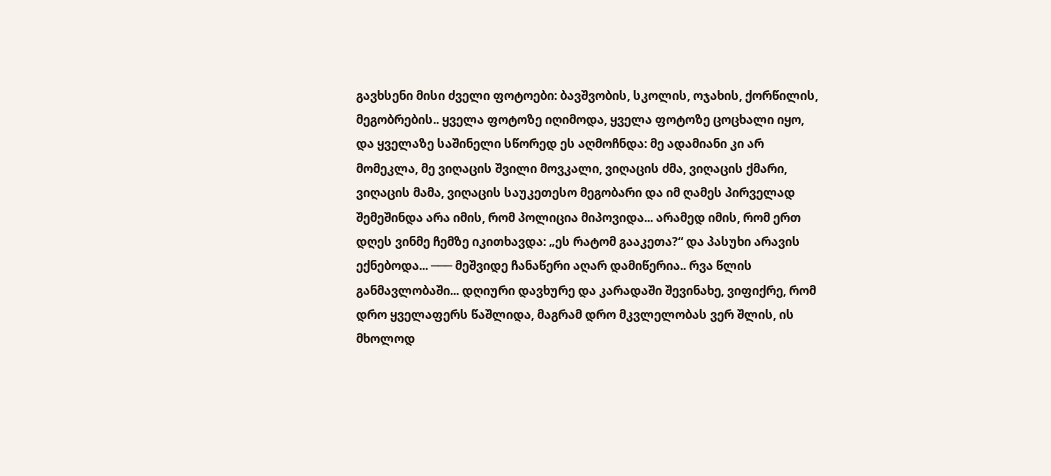გავხსენი მისი ძველი ფოტოები: ბავშვობის, სკოლის, ოჯახის, ქორწილის, მეგობრების.. ყველა ფოტოზე იღიმოდა, ყველა ფოტოზე ცოცხალი იყო, და ყველაზე საშინელი სწორედ ეს აღმოჩნდა: მე ადამიანი კი არ მომეკლა, მე ვიღაცის შვილი მოვკალი, ვიღაცის ძმა, ვიღაცის ქმარი, ვიღაცის მამა, ვიღაცის საუკეთესო მეგობარი და იმ ღამეს პირველად შემეშინდა არა იმის, რომ პოლიცია მიპოვიდა... არამედ იმის, რომ ერთ დღეს ვინმე ჩემზე იკითხავდა: „ეს რატომ გააკეთა?“ და პასუხი არავის ექნებოდა... ─── მეშვიდე ჩანაწერი აღარ დამიწერია.. რვა წლის განმავლობაში... დღიური დავხურე და კარადაში შევინახე, ვიფიქრე, რომ დრო ყველაფერს წაშლიდა, მაგრამ დრო მკვლელობას ვერ შლის, ის მხოლოდ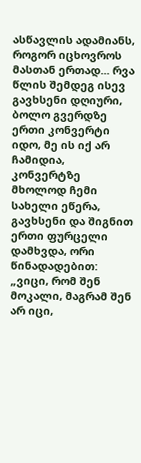ასწავლის ადამიანს, როგორ იცხოვროს მასთან ერთად... რვა წლის შემდეგ ისევ გავხსენი დღიური, ბოლო გვერდზე ერთი კონვერტი იდო, მე ის იქ არ ჩამიდია, კონვერტზე მხოლოდ ჩემი სახელი ეწერა, გავხსენი და შიგნით ერთი ფურცელი დამხვდა, ორი წინადადებით: „ვიცი, რომ შენ მოკალი, მაგრამ შენ არ იცი,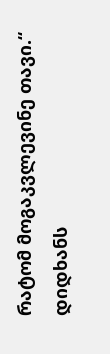რატომ მოგაკვლევინე თავი.“ დიდხანს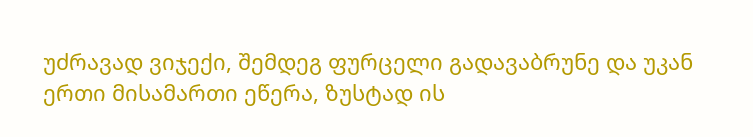უძრავად ვიჯექი, შემდეგ ფურცელი გადავაბრუნე და უკან ერთი მისამართი ეწერა, ზუსტად ის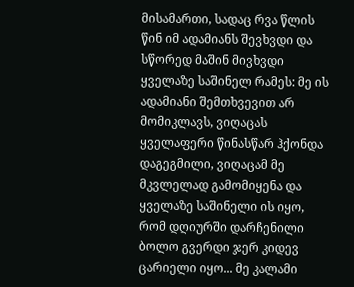მისამართი, სადაც რვა წლის წინ იმ ადამიანს შევხვდი და სწორედ მაშინ მივხვდი ყველაზე საშინელ რამეს: მე ის ადამიანი შემთხვევით არ მომიკლავს, ვიღაცას ყველაფერი წინასწარ ჰქონდა დაგეგმილი, ვიღაცამ მე მკვლელად გამომიყენა და ყველაზე საშინელი ის იყო, რომ დღიურში დარჩენილი ბოლო გვერდი ჯერ კიდევ ცარიელი იყო... მე კალამი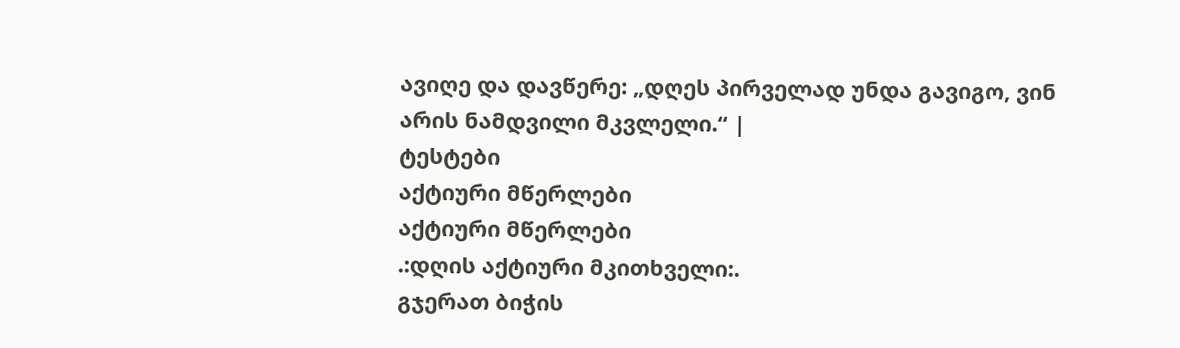ავიღე და დავწერე: „დღეს პირველად უნდა გავიგო, ვინ არის ნამდვილი მკვლელი.“ |
ტესტები
აქტიური მწერლები
აქტიური მწერლები
.:დღის აქტიური მკითხველი:.
გჯერათ ბიჭის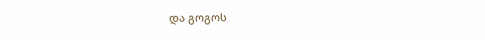და გოგოს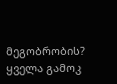მეგობრობის?
ყველა გამოკ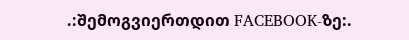.:შემოგვიერთდით FACEBOOK-ზე:.